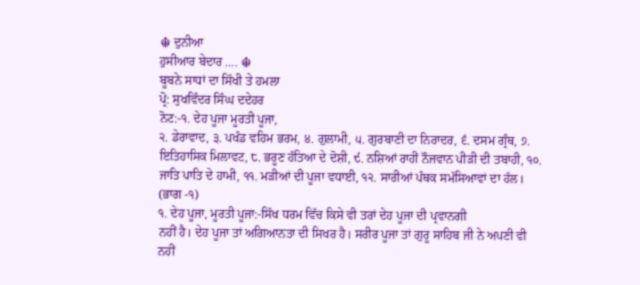☬ ਦੁਨੀਆ
ਹੁਸੀਆਰ ਬੇਦਾਰ …. ☬
ਬੂਬਨੇ ਸਾਧਾਂ ਦਾ ਸਿੱਖੀ ਤੇ ਹਮਲਾ
ਪ੍ਰੋ: ਸੁਖਵਿੰਦਰ ਸਿੰਘ ਦਦੇਹਰ
ਨੋਟ:-੧. ਦੇਹ ਪੂਜਾ ਮੂਰਤੀ ਪੂਜਾ,
੨. ਡੇਰਾਵਾਦ, ੩. ਪਖੰਡ ਵਹਿਮ ਭਰਮ, ੪. ਗੁਲਾਮੀ, ੫. ਗੁਰਬਾਣੀ ਦਾ ਨਿਰਾਦਰ, ੬. ਦਸਮ ਗ੍ਰੰਥ, ੭.
ਇਤਿਹਾਸਿਕ ਮਿਲਾਵਟ, ੮. ਭਰੂਣ ਹੱਤਿਆ ਦੇ ਦੋਸ਼ੀ, ੯. ਨਸ਼ਿਆਂ ਰਾਹੀਂ ਨੌਜਵਾਨ ਪੀੜੀ ਦੀ ਤਬਾਹੀ, ੧੦.
ਜਾਤਿ ਪਾਤਿ ਦੇ ਹਾਮੀ, ੧੧. ਮੜੀਆਂ ਦੀ ਪੂਜਾ ਵਧਾਈ, ੧੨. ਸਾਰੀਆਂ ਪੰਥਕ ਸਮੱਸਿਆਵਾਂ ਦਾ ਹੱਲ।
(ਭਾਗ -੧)
੧. ਦੇਹ ਪੂਜਾ, ਮੂਰਤੀ ਪੂਜਾ:-ਸਿੱਖ ਧਰਮ ਵਿੱਚ ਕਿਸੇ ਵੀ ਤਰਾਂ ਦੇਹ ਪੂਜਾ ਦੀ ਪ੍ਰਵਾਨਗੀ
ਨਹੀਂ ਹੈ। ਦੇਹ ਪੂਜਾ ਤਾਂ ਅਗਿਆਨਤਾ ਦੀ ਸਿਖਰ ਹੈ। ਸਰੀਰ ਪੂਜਾ ਤਾਂ ਗੁਰੂ ਸਾਹਿਬ ਜੀ ਨੇ ਅਪਣੀ ਵੀ
ਨਹੀਂ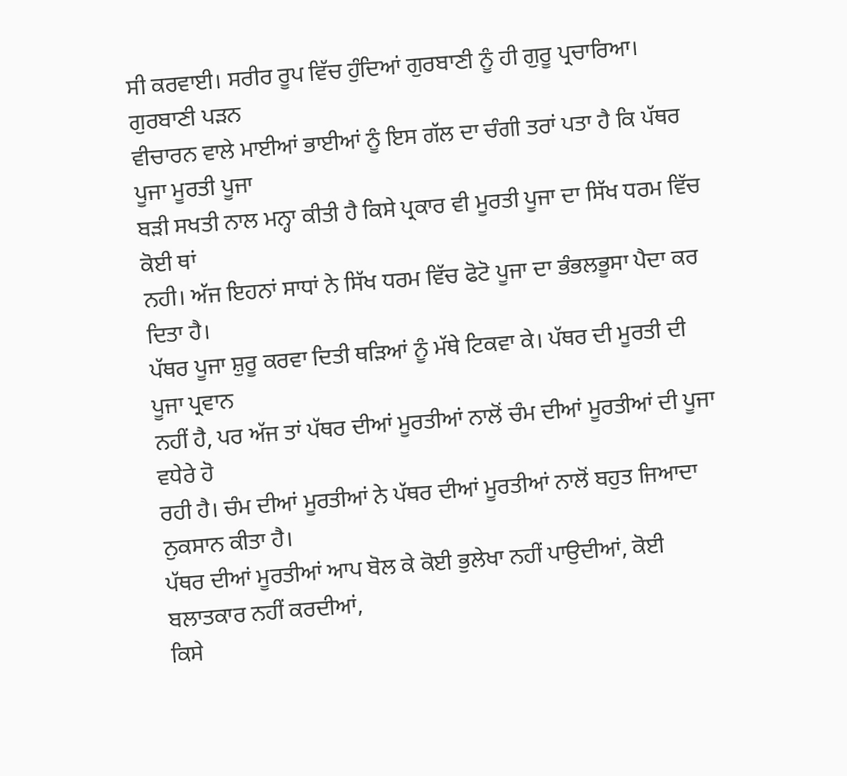ਸੀ ਕਰਵਾਈ। ਸਰੀਰ ਰੂਪ ਵਿੱਚ ਹੁੰਦਿਆਂ ਗੁਰਬਾਣੀ ਨੂੰ ਹੀ ਗੁਰੂ ਪ੍ਰਚਾਰਿਆ। ਗੁਰਬਾਣੀ ਪੜਨ
ਵੀਚਾਰਨ ਵਾਲੇ ਮਾਈਆਂ ਭਾਈਆਂ ਨੂੰ ਇਸ ਗੱਲ ਦਾ ਚੰਗੀ ਤਰਾਂ ਪਤਾ ਹੈ ਕਿ ਪੱਥਰ ਪੂਜਾ ਮੂਰਤੀ ਪੂਜਾ
ਬੜੀ ਸਖਤੀ ਨਾਲ ਮਨ੍ਹਾ ਕੀਤੀ ਹੈ ਕਿਸੇ ਪ੍ਰਕਾਰ ਵੀ ਮੂਰਤੀ ਪੂਜਾ ਦਾ ਸਿੱਖ ਧਰਮ ਵਿੱਚ ਕੋਈ ਥਾਂ
ਨਹੀ। ਅੱਜ ਇਹਨਾਂ ਸਾਧਾਂ ਨੇ ਸਿੱਖ ਧਰਮ ਵਿੱਚ ਫੋਟੋ ਪੂਜਾ ਦਾ ਭੰਭਲਭੂਸਾ ਪੈਦਾ ਕਰ ਦਿਤਾ ਹੈ।
ਪੱਥਰ ਪੂਜਾ ਸ਼ੁਰੂ ਕਰਵਾ ਦਿਤੀ ਥੜਿਆਂ ਨੂੰ ਮੱਥੇ ਟਿਕਵਾ ਕੇ। ਪੱਥਰ ਦੀ ਮੂਰਤੀ ਦੀ ਪੂਜਾ ਪ੍ਰਵਾਨ
ਨਹੀਂ ਹੈ, ਪਰ ਅੱਜ ਤਾਂ ਪੱਥਰ ਦੀਆਂ ਮੂਰਤੀਆਂ ਨਾਲੋਂ ਚੰਮ ਦੀਆਂ ਮੂਰਤੀਆਂ ਦੀ ਪੂਜਾ ਵਧੇਰੇ ਹੋ
ਰਹੀ ਹੈ। ਚੰਮ ਦੀਆਂ ਮੂਰਤੀਆਂ ਨੇ ਪੱਥਰ ਦੀਆਂ ਮੂਰਤੀਆਂ ਨਾਲੋਂ ਬਹੁਤ ਜਿਆਦਾ ਨੁਕਸਾਨ ਕੀਤਾ ਹੈ।
ਪੱਥਰ ਦੀਆਂ ਮੂਰਤੀਆਂ ਆਪ ਬੋਲ ਕੇ ਕੋਈ ਭੁਲੇਖਾ ਨਹੀਂ ਪਾਉਦੀਆਂ, ਕੋਈ ਬਲਾਤਕਾਰ ਨਹੀਂ ਕਰਦੀਆਂ,
ਕਿਸੇ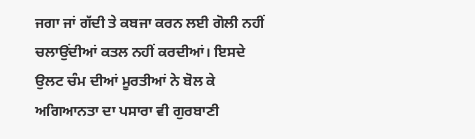ਜਗਾ ਜਾਂ ਗੱਦੀ ਤੇ ਕਬਜਾ ਕਰਨ ਲਈ ਗੋਲੀ ਨਹੀਂ ਚਲਾਉਂਦੀਆਂ ਕਤਲ ਨਹੀਂ ਕਰਦੀਆਂ। ਇਸਦੇ
ਉਲਟ ਚੰਮ ਦੀਆਂ ਮੂਰਤੀਆਂ ਨੇ ਬੋਲ ਕੇ ਅਗਿਆਨਤਾ ਦਾ ਪਸਾਰਾ ਵੀ ਗੁਰਬਾਣੀ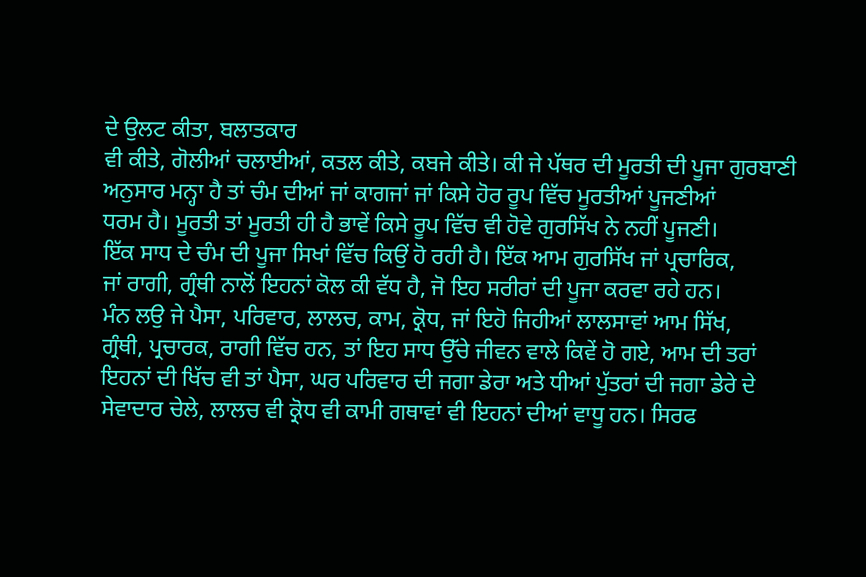ਦੇ ਉਲਟ ਕੀਤਾ, ਬਲਾਤਕਾਰ
ਵੀ ਕੀਤੇ, ਗੋਲੀਆਂ ਚਲਾਈਆਂ, ਕਤਲ ਕੀਤੇ, ਕਬਜੇ ਕੀਤੇ। ਕੀ ਜੇ ਪੱਥਰ ਦੀ ਮੂਰਤੀ ਦੀ ਪੂਜਾ ਗੁਰਬਾਣੀ
ਅਨੁਸਾਰ ਮਨ੍ਹਾ ਹੈ ਤਾਂ ਚੰਮ ਦੀਆਂ ਜਾਂ ਕਾਗਜਾਂ ਜਾਂ ਕਿਸੇ ਹੋਰ ਰੂਪ ਵਿੱਚ ਮੂਰਤੀਆਂ ਪੂਜਣੀਆਂ
ਧਰਮ ਹੈ। ਮੂਰਤੀ ਤਾਂ ਮੂਰਤੀ ਹੀ ਹੈ ਭਾਵੇਂ ਕਿਸੇ ਰੂਪ ਵਿੱਚ ਵੀ ਹੋਵੇ ਗੁਰਸਿੱਖ ਨੇ ਨਹੀਂ ਪੂਜਣੀ।
ਇੱਕ ਸਾਧ ਦੇ ਚੰਮ ਦੀ ਪੂਜਾ ਸਿਖਾਂ ਵਿੱਚ ਕਿਉਂ ਹੋ ਰਹੀ ਹੈ। ਇੱਕ ਆਮ ਗੁਰਸਿੱਖ ਜਾਂ ਪ੍ਰਚਾਰਿਕ,
ਜਾਂ ਰਾਗੀ, ਗ੍ਰੰਥੀ ਨਾਲੋਂ ਇਹਨਾਂ ਕੋਲ ਕੀ ਵੱਧ ਹੈ, ਜੋ ਇਹ ਸਰੀਰਾਂ ਦੀ ਪੂਜਾ ਕਰਵਾ ਰਹੇ ਹਨ।
ਮੰਨ ਲਉ ਜੇ ਪੈਸਾ, ਪਰਿਵਾਰ, ਲਾਲਚ, ਕਾਮ, ਕ੍ਰੋਧ, ਜਾਂ ਇਹੋ ਜਿਹੀਆਂ ਲਾਲਸਾਵਾਂ ਆਮ ਸਿੱਖ,
ਗ੍ਰੰਥੀ, ਪ੍ਰਚਾਰਕ, ਰਾਗੀ ਵਿੱਚ ਹਨ, ਤਾਂ ਇਹ ਸਾਧ ਉੱਚੇ ਜੀਵਨ ਵਾਲੇ ਕਿਵੇਂ ਹੋ ਗਏ, ਆਮ ਦੀ ਤਰਾਂ
ਇਹਨਾਂ ਦੀ ਖਿੱਚ ਵੀ ਤਾਂ ਪੈਸਾ, ਘਰ ਪਰਿਵਾਰ ਦੀ ਜਗਾ ਡੇਰਾ ਅਤੇ ਧੀਆਂ ਪੁੱਤਰਾਂ ਦੀ ਜਗਾ ਡੇਰੇ ਦੇ
ਸੇਵਾਦਾਰ ਚੇਲੇ, ਲਾਲਚ ਵੀ ਕ੍ਰੋਧ ਵੀ ਕਾਮੀ ਗਥਾਵਾਂ ਵੀ ਇਹਨਾਂ ਦੀਆਂ ਵਾਧੂ ਹਨ। ਸਿਰਫ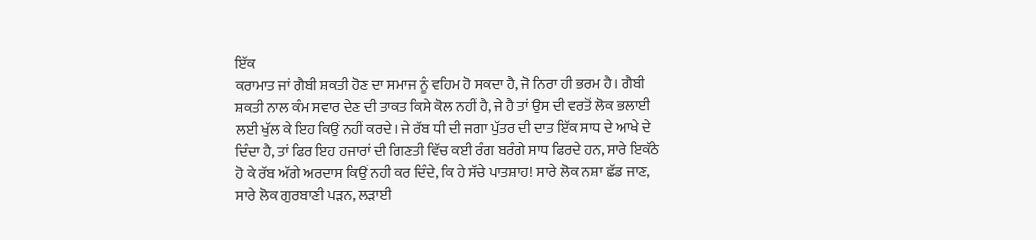ਇੱਕ
ਕਰਾਮਾਤ ਜਾਂ ਗੈਬੀ ਸ਼ਕਤੀ ਹੋਣ ਦਾ ਸਮਾਜ ਨੂੰ ਵਹਿਮ ਹੋ ਸਕਦਾ ਹੈ, ਜੋ ਨਿਰਾ ਹੀ ਭਰਮ ਹੈ। ਗੈਬੀ
ਸ਼ਕਤੀ ਨਾਲ ਕੰਮ ਸਵਾਰ ਦੇਣ ਦੀ ਤਾਕਤ ਕਿਸੇ ਕੋਲ ਨਹੀਂ ਹੈ, ਜੇ ਹੈ ਤਾਂ ਉਸ ਦੀ ਵਰਤੋਂ ਲੋਕ ਭਲਾਈ
ਲਈ ਖੁੱਲ ਕੇ ਇਹ ਕਿਉਂ ਨਹੀਂ ਕਰਦੇ। ਜੇ ਰੱਬ ਧੀ ਦੀ ਜਗਾ ਪੁੱਤਰ ਦੀ ਦਾਤ ਇੱਕ ਸਾਧ ਦੇ ਆਖੇ ਦੇ
ਦਿੰਦਾ ਹੈ, ਤਾਂ ਫਿਰ ਇਹ ਹਜਾਰਾਂ ਦੀ ਗਿਣਤੀ ਵਿੱਚ ਕਈ ਰੰਗ ਬਰੰਗੇ ਸਾਧ ਫਿਰਦੇ ਹਨ, ਸਾਰੇ ਇਕੱਠੇ
ਹੋ ਕੇ ਰੱਬ ਅੱਗੇ ਅਰਦਾਸ ਕਿਉਂ ਨਹੀ ਕਰ ਦਿੰਦੇ, ਕਿ ਹੇ ਸੱਚੇ ਪਾਤਸ਼ਾਹ! ਸਾਰੇ ਲੋਕ ਨਸ਼ਾ ਛੱਡ ਜਾਣ,
ਸਾਰੇ ਲੋਕ ਗੁਰਬਾਣੀ ਪੜਨ, ਲੜਾਈ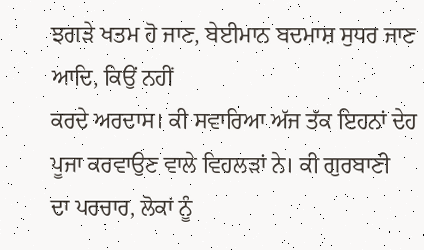ਝਗੜੇ ਖਤਮ ਹੋ ਜਾਣ, ਬੇਈਮਾਨ ਬਦਮਾਸ਼ ਸੁਧਰ ਜਾਣ ਆਦਿ, ਕਿਉਂ ਨਹੀਂ
ਕਰਦੇ ਅਰਦਾਸ। ਕੀ ਸਵਾਰਿਆ ਅੱਜ ਤੱਕ ਇਹਨਾਂ ਦੇਹ ਪੂਜਾ ਕਰਵਾਉਣ ਵਾਲੇ ਵਿਹਲੜਾਂ ਨੇ। ਕੀ ਗੁਰਬਾਣੀ
ਦਾ ਪਰਚਾਰ, ਲੋਕਾਂ ਨੂੰ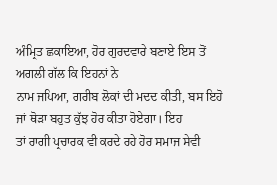ਅੰਮ੍ਰਿਤ ਛਕਾਇਆ, ਹੋਰ ਗੁਰਦਵਾਰੇ ਬਣਾਏ ਇਸ ਤੋਂ ਅਗਲੀ ਗੱਲ ਕਿ ਇਹਨਾਂ ਨੇ
ਨਾਮ ਜਪਿਆ, ਗਰੀਬ ਲੋਕਾਂ ਦੀ ਮਦਦ ਕੀਤੀ, ਬਸ ਇਹੋ ਜਾਂ ਥੋੜਾ ਬਹੁਤ ਕੁੱਝ ਹੋਰ ਕੀਤਾ ਹੋਏਗਾ। ਇਹ
ਤਾਂ ਰਾਗੀ ਪ੍ਰਚਾਰਕ ਵੀ ਕਰਦੇ ਰਹੇ ਹੋਰ ਸਮਾਜ ਸੇਵੀ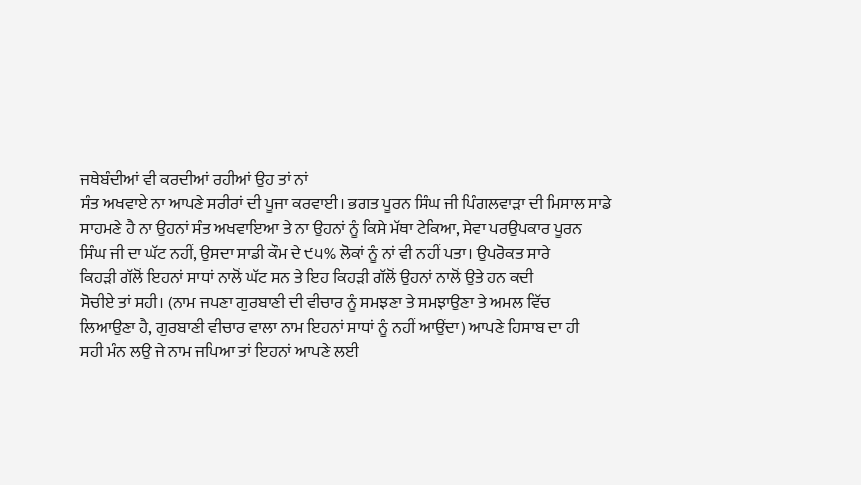ਜਥੇਬੰਦੀਆਂ ਵੀ ਕਰਦੀਆਂ ਰਹੀਆਂ ਉਹ ਤਾਂ ਨਾਂ
ਸੰਤ ਅਖਵਾਏ ਨਾ ਆਪਣੇ ਸਰੀਰਾਂ ਦੀ ਪੂਜਾ ਕਰਵਾਈ। ਭਗਤ ਪੂਰਨ ਸਿੰਘ ਜੀ ਪਿੰਗਲਵਾੜਾ ਦੀ ਮਿਸਾਲ ਸਾਡੇ
ਸਾਹਮਣੇ ਹੈ ਨਾ ਉਹਨਾਂ ਸੰਤ ਅਖਵਾਇਆ ਤੇ ਨਾ ਉਹਨਾਂ ਨੂੰ ਕਿਸੇ ਮੱਥਾ ਟੇਕਿਆ, ਸੇਵਾ ਪਰਉਪਕਾਰ ਪੂਰਨ
ਸਿੰਘ ਜੀ ਦਾ ਘੱਟ ਨਹੀਂ, ਉਸਦਾ ਸਾਡੀ ਕੌਮ ਦੇ ੯੫% ਲੋਕਾਂ ਨੂੰ ਨਾਂ ਵੀ ਨਹੀਂ ਪਤਾ। ਉਪਰੋਕਤ ਸਾਰੇ
ਕਿਹੜੀ ਗੱਲੋਂ ਇਹਨਾਂ ਸਾਧਾਂ ਨਾਲੋਂ ਘੱਟ ਸਨ ਤੇ ਇਹ ਕਿਹੜੀ ਗੱਲੋਂ ਉਹਨਾਂ ਨਾਲੋਂ ਉਤੇ ਹਨ ਕਦੀ
ਸੋਚੀਏ ਤਾਂ ਸਹੀ। (ਨਾਮ ਜਪਣਾ ਗੁਰਬਾਣੀ ਦੀ ਵੀਚਾਰ ਨੂੰ ਸਮਝਣਾ ਤੇ ਸਮਝਾਉਣਾ ਤੇ ਅਮਲ ਵਿੱਚ
ਲਿਆਉਣਾ ਹੈ, ਗੁਰਬਾਣੀ ਵੀਚਾਰ ਵਾਲਾ ਨਾਮ ਇਹਨਾਂ ਸਾਧਾਂ ਨੂੰ ਨਹੀਂ ਆਉਂਦਾ) ਆਪਣੇ ਹਿਸਾਬ ਦਾ ਹੀ
ਸਹੀ ਮੰਨ ਲਉ ਜੇ ਨਾਮ ਜਪਿਆ ਤਾਂ ਇਹਨਾਂ ਆਪਣੇ ਲਈ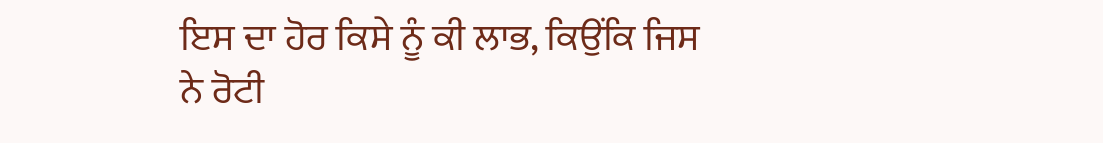ਇਸ ਦਾ ਹੋਰ ਕਿਸੇ ਨੂੰ ਕੀ ਲਾਭ, ਕਿਉਂਕਿ ਜਿਸ
ਨੇ ਰੋਟੀ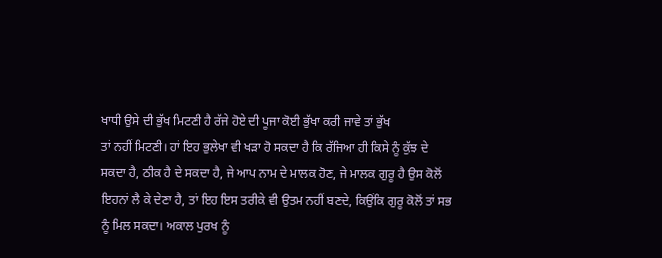ਖਾਧੀ ਉਸੇ ਦੀ ਭੁੱਖ ਮਿਟਣੀ ਹੈ ਰੱਜੇ ਹੋਏ ਦੀ ਪੂਜਾ ਕੋਈ ਭੁੱਖਾ ਕਰੀ ਜਾਵੇ ਤਾਂ ਭੁੱਖ
ਤਾਂ ਨਹੀਂ ਮਿਟਣੀ। ਹਾਂ ਇਹ ਭੁਲੇਖਾ ਵੀ ਖੜਾ ਹੋ ਸਕਦਾ ਹੈ ਕਿ ਰੱਜਿਆ ਹੀ ਕਿਸੇ ਨੂੰ ਕੁੱਝ ਦੇ
ਸਕਦਾ ਹੈ, ਠੀਕ ਹੈ ਦੇ ਸਕਦਾ ਹੈ, ਜੇ ਆਪ ਨਾਮ ਦੇ ਮਾਲਕ ਹੋਣ, ਜੇ ਮਾਲਕ ਗੁਰੂ ਹੈ ਉਸ ਕੋਲੋਂ
ਇਹਨਾਂ ਲੈ ਕੇ ਦੇਣਾ ਹੈ, ਤਾਂ ਇਹ ਇਸ ਤਰੀਕੇ ਵੀ ਉਤਮ ਨਹੀਂ ਬਣਦੇ, ਕਿਉਂਕਿ ਗੁਰੂ ਕੋਲੋਂ ਤਾਂ ਸਭ
ਨੂੰ ਮਿਲ ਸਕਦਾ। ਅਕਾਲ ਪੁਰਖ ਨੂੰ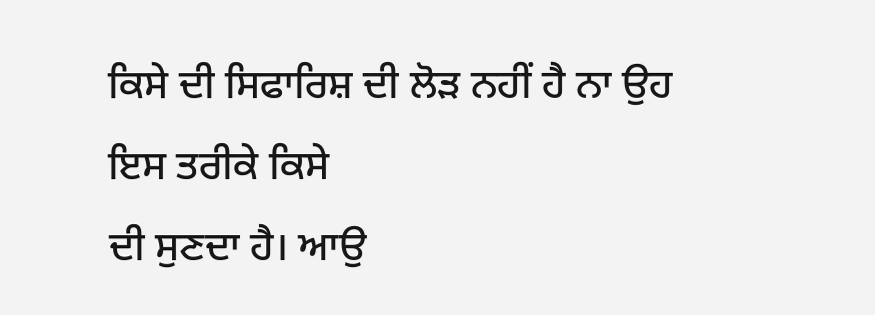ਕਿਸੇ ਦੀ ਸਿਫਾਰਿਸ਼ ਦੀ ਲੋੜ ਨਹੀਂ ਹੈ ਨਾ ਉਹ ਇਸ ਤਰੀਕੇ ਕਿਸੇ
ਦੀ ਸੁਣਦਾ ਹੈ। ਆਉ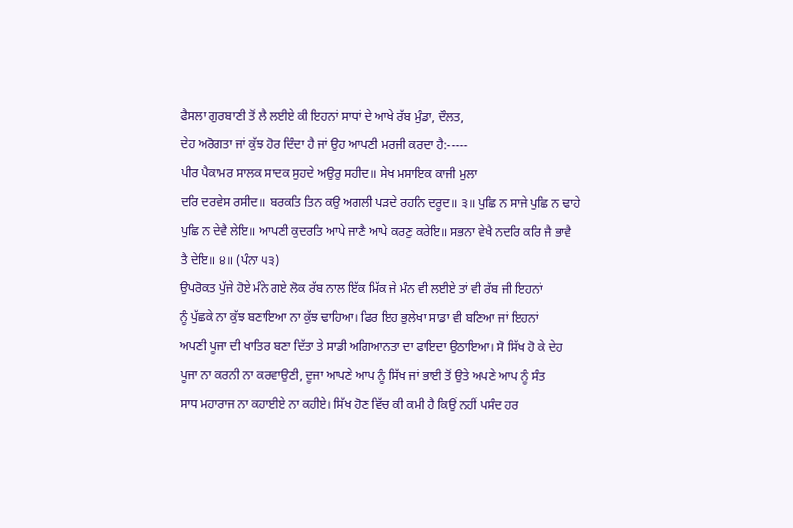ਫੈਸਲਾ ਗੁਰਬਾਣੀ ਤੋਂ ਲੈ ਲਈਏ ਕੀ ਇਹਨਾਂ ਸਾਧਾਂ ਦੇ ਆਖੇ ਰੱਬ ਮੁੰਡਾ, ਦੌਲਤ,
ਦੇਹ ਅਰੋਗਤਾ ਜਾਂ ਕੁੱਝ ਹੋਰ ਦਿੰਦਾ ਹੈ ਜਾਂ ਉਹ ਆਪਣੀ ਮਰਜੀ ਕਰਦਾ ਹੈ:-----
ਪੀਰ ਪੈਕਾਮਰ ਸਾਲਕ ਸਾਦਕ ਸੁਹਦੇ ਅਉਰੁ ਸਹੀਦ॥ ਸੇਖ ਮਸਾਇਕ ਕਾਜੀ ਮੁਲਾ
ਦਰਿ ਦਰਵੇਸ ਰਸੀਦ॥ ਬਰਕਤਿ ਤਿਨ ਕਉ ਅਗਲੀ ਪੜਦੇ ਰਹਨਿ ਦਰੂਦ॥ ੩॥ ਪੁਛਿ ਨ ਸਾਜੇ ਪੁਛਿ ਨ ਢਾਹੇ
ਪੁਛਿ ਨ ਦੇਵੈ ਲੇਇ॥ ਆਪਣੀ ਕੁਦਰਤਿ ਆਪੇ ਜਾਣੈ ਆਪੇ ਕਰਣੁ ਕਰੇਇ॥ ਸਭਨਾ ਵੇਖੈ ਨਦਰਿ ਕਰਿ ਜੈ ਭਾਵੈ
ਤੈ ਦੇਇ॥ ੪॥ (ਪੰਨਾ ੫੩)
ਉਪਰੋਕਤ ਪੁੱਜੇ ਹੋਏ ਮੰਨੇ ਗਏ ਲੋਕ ਰੱਬ ਨਾਲ ਇੱਕ ਮਿੱਕ ਜੇ ਮੰਨ ਵੀ ਲਈਏ ਤਾਂ ਵੀ ਰੱਬ ਜੀ ਇਹਨਾਂ
ਨੂੰ ਪੁੱਛਕੇ ਨਾ ਕੁੱਝ ਬਣਾਇਆ ਨਾ ਕੁੱਝ ਢਾਹਿਆ। ਫਿਰ ਇਹ ਭੁਲੇਖਾ ਸਾਡਾ ਵੀ ਬਣਿਆ ਜਾਂ ਇਹਨਾਂ
ਅਪਣੀ ਪੂਜਾ ਦੀ ਖਾਤਿਰ ਬਣਾ ਦਿੱਤਾ ਤੇ ਸਾਡੀ ਅਗਿਆਨਤਾ ਦਾ ਫਾਇਦਾ ਉਠਾਇਆ। ਸੋ ਸਿੱਖ ਹੋ ਕੇ ਦੇਹ
ਪੂਜਾ ਨਾ ਕਰਨੀ ਨਾ ਕਰਵਾਉਣੀ, ਦੂਜਾ ਆਪਣੇ ਆਪ ਨੂੰ ਸਿੱਖ ਜਾਂ ਭਾਈ ਤੋਂ ਉਤੇ ਅਪਣੇ ਆਪ ਨੂੰ ਸੰਤ
ਸਾਧ ਮਹਾਰਾਜ ਨਾ ਕਹਾਈਏ ਨਾ ਕਹੀਏ। ਸਿੱਖ ਹੋਣ ਵਿੱਚ ਕੀ ਕਮੀ ਹੈ ਕਿਉਂ ਨਹੀਂ ਪਸੰਦ ਹਰ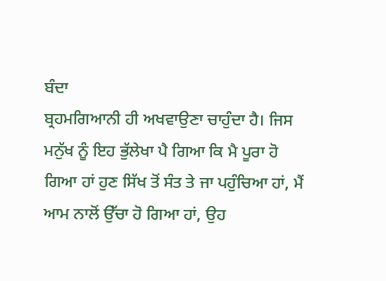ਬੰਦਾ
ਬ੍ਰਹਮਗਿਆਨੀ ਹੀ ਅਖਵਾਉਣਾ ਚਾਹੁੰਦਾ ਹੈ। ਜਿਸ ਮਨੁੱਖ ਨੂੰ ਇਹ ਭੁੱਲੇਖਾ ਪੈ ਗਿਆ ਕਿ ਮੈ ਪੂਰਾ ਹੋ
ਗਿਆ ਹਾਂ ਹੁਣ ਸਿੱਖ ਤੋਂ ਸੰਤ ਤੇ ਜਾ ਪਹੁੰਚਿਆ ਹਾਂ, ਮੈਂ ਆਮ ਨਾਲੋਂ ਉੱਚਾ ਹੋ ਗਿਆ ਹਾਂ, ਉਹ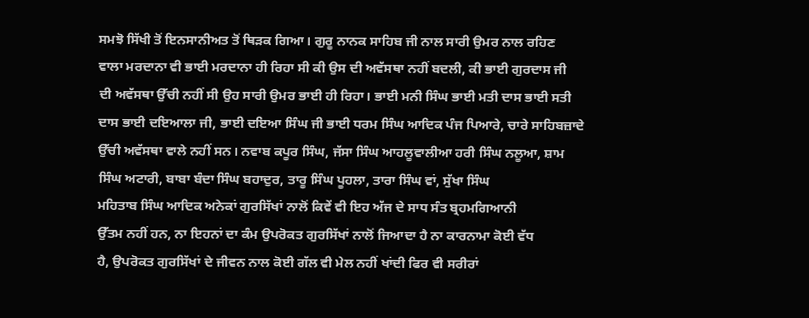ਸਮਝੋ ਸਿੱਖੀ ਤੋਂ ਇਨਸਾਨੀਅਤ ਤੋਂ ਥਿੜਕ ਗਿਆ। ਗੁਰੂ ਨਾਨਕ ਸਾਹਿਬ ਜੀ ਨਾਲ ਸਾਰੀ ਉਮਰ ਨਾਲ ਰਹਿਣ
ਵਾਲਾ ਮਰਦਾਨਾ ਵੀ ਭਾਈ ਮਰਦਾਨਾ ਹੀ ਰਿਹਾ ਸੀ ਕੀ ਉਸ ਦੀ ਅਵੱਸਥਾ ਨਹੀਂ ਬਦਲੀ, ਕੀ ਭਾਈ ਗੁਰਦਾਸ ਜੀ
ਦੀ ਅਵੱਸਥਾ ਉੱਚੀ ਨਹੀਂ ਸੀ ਉਹ ਸਾਰੀ ਉਮਰ ਭਾਈ ਹੀ ਰਿਹਾ। ਭਾਈ ਮਨੀ ਸਿੰਘ ਭਾਈ ਮਤੀ ਦਾਸ ਭਾਈ ਸਤੀ
ਦਾਸ ਭਾਈ ਦਇਆਲਾ ਜੀ, ਭਾਈ ਦਇਆ ਸਿੰਘ ਜੀ ਭਾਈ ਧਰਮ ਸਿੰਘ ਆਦਿਕ ਪੰਜ ਪਿਆਰੇ, ਚਾਰੇ ਸਾਹਿਬਜ਼ਾਦੇ
ਉੱਚੀ ਅਵੱਸਥਾ ਵਾਲੇ ਨਹੀਂ ਸਨ। ਨਵਾਬ ਕਪੂਰ ਸਿੰਘ, ਜੱਸਾ ਸਿੰਘ ਆਹਲੂਵਾਲੀਆ ਹਰੀ ਸਿੰਘ ਨਲੂਆ, ਸ਼ਾਮ
ਸਿੰਘ ਅਟਾਰੀ, ਬਾਬਾ ਬੰਦਾ ਸਿੰਘ ਬਹਾਦੁਰ, ਤਾਰੂ ਸਿੰਘ ਪੂਹਲਾ, ਤਾਰਾ ਸਿੰਘ ਵਾਂ, ਸੁੱਖਾ ਸਿੰਘ
ਮਹਿਤਾਬ ਸਿੰਘ ਆਦਿਕ ਅਨੇਕਾਂ ਗੁਰਸਿੱਖਾਂ ਨਾਲੋਂ ਕਿਵੇਂ ਵੀ ਇਹ ਅੱਜ ਦੇ ਸਾਧ ਸੰਤ ਬ੍ਰਹਮਗਿਆਨੀ
ਉੱਤਮ ਨਹੀਂ ਹਨ, ਨਾ ਇਹਨਾਂ ਦਾ ਕੰਮ ਉਪਰੋਕਤ ਗੁਰਸਿੱਖਾਂ ਨਾਲੋਂ ਜਿਆਦਾ ਹੈ ਨਾ ਕਾਰਨਾਮਾ ਕੋਈ ਵੱਧ
ਹੈ, ਉਪਰੋਕਤ ਗੁਰਸਿੱਖਾਂ ਦੇ ਜੀਵਨ ਨਾਲ ਕੋਈ ਗੱਲ ਵੀ ਮੇਲ ਨਹੀਂ ਖਾਂਦੀ ਫਿਰ ਵੀ ਸਰੀਰਾਂ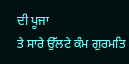ਦੀ ਪੂਜਾ
ਤੇ ਸਾਰੇ ਉੱਲਟੇ ਕੰਮ ਗੁਰਮਤਿ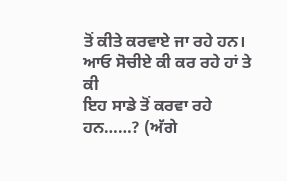ਤੋਂ ਕੀਤੇ ਕਰਵਾਏ ਜਾ ਰਹੇ ਹਨ। ਆਓ ਸੋਚੀਏ ਕੀ ਕਰ ਰਹੇ ਹਾਂ ਤੇ ਕੀ
ਇਹ ਸਾਡੇ ਤੋਂ ਕਰਵਾ ਰਹੇ ਹਨ……? (ਅੱਗੇ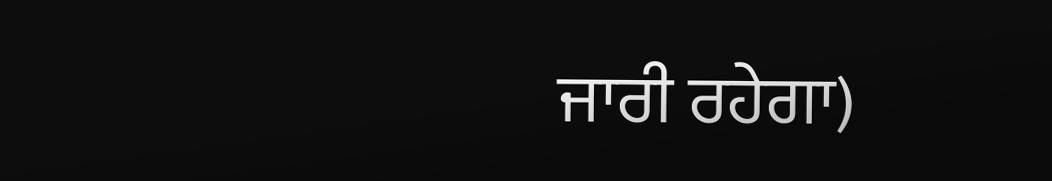ਜਾਰੀ ਰਹੇਗਾ)